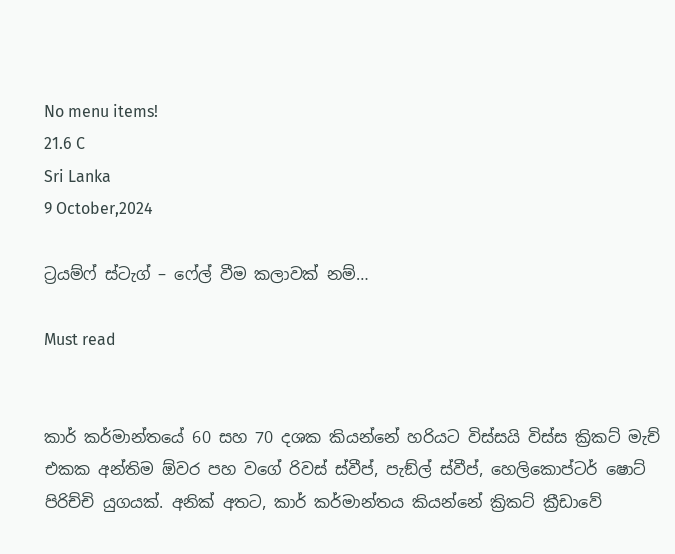No menu items!
21.6 C
Sri Lanka
9 October,2024

ට්‍රයම්ෆ් ස්ටැග් – ෆේල් වීම කලාවක් නම්…

Must read


කාර් කර්මාන්තයේ 60 සහ 70 දශක කියන්නේ හරියට විස්සයි විස්ස ක්‍රිකට් මැච් එකක අන්තිම ඕවර පහ වගේ රිවස් ස්වීප්, පැඞ්ල් ස්වීප්, හෙලිකොප්ටර් ෂොට් පිරිච්චි යුගයක්. අනික් අතට, කාර් කර්මාන්තය කියන්නේ ක්‍රිකට් ක්‍රීඩාවේ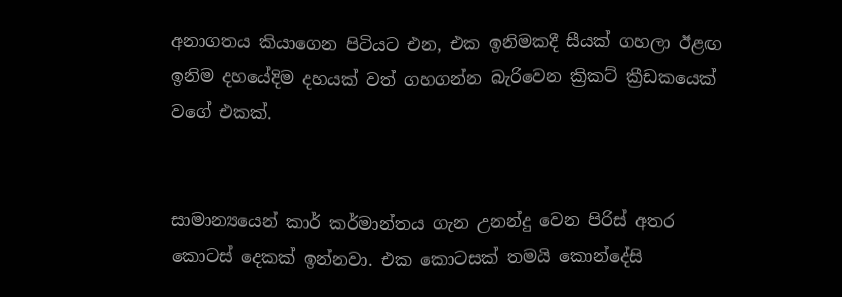අනාගතය කියාගෙන පිටියට එන, එක ඉනිමකදී සීයක් ගහලා ඊළඟ ඉනිම දහයේදිම දහයක් වත් ගහගන්න බැරිවෙන ක්‍රිකට් ක්‍රීඩකයෙක් වගේ එකක්.


සාමාන්‍යයෙන් කාර් කර්මාන්තය ගැන උනන්දු වෙන පිරිස් අතර කොටස් දෙකක් ඉන්නවා. එක කොටසක් තමයි කොන්දේසි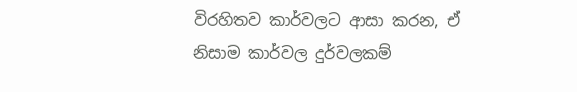විරහිතව කාර්වලට ආසා කරන, ඒ නිසාම කාර්වල දුර්වලකම්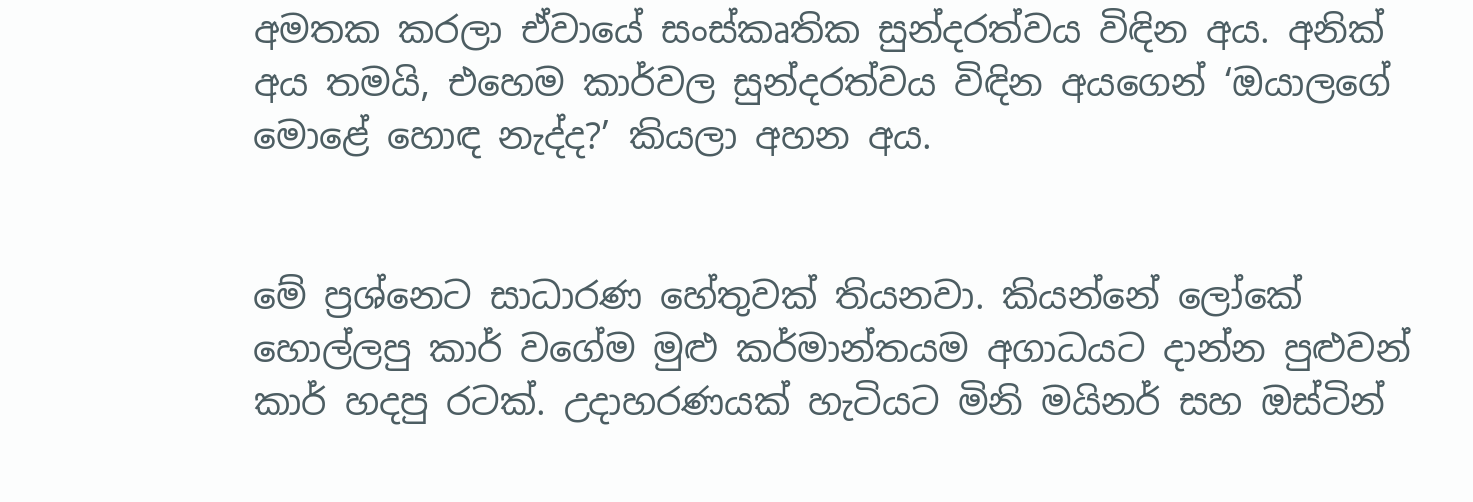අමතක කරලා ඒවායේ සංස්කෘතික සුන්දරත්වය විඳින අය. අනික් අය තමයි, එහෙම කාර්වල සුන්දරත්වය විඳින අයගෙන් ‘ඔයාලගේ මොළේ හොඳ නැද්ද?’ කියලා අහන අය.


මේ ප්‍රශ්නෙට සාධාරණ හේතුවක් තියනවා. කියන්නේ ලෝකේ හොල්ලපු කාර් වගේම මුළු කර්මාන්තයම අගාධයට දාන්න පුළුවන් කාර් හදපු රටක්. උදාහරණයක් හැටියට මිනි මයිනර් සහ ඔස්ටින්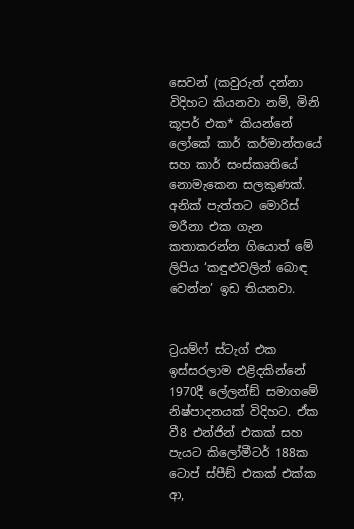සෙවන් (කවුරුත් දන්නා විදිහට කියනවා නම්, මිනි කූපර් එක* කියන්නේ ලෝකේ කාර් කර්මාන්තයේ සහ කාර් සංස්කෘතියේ නොමැකෙන සලකුණක්. අනික් පැත්තට මොරිස් මරීනා එක ගැන කතාකරන්න ගියොත් මේ ලිපිය ‘කඳුළුවලින් බොඳ වෙන්න’ ඉඩ තියනවා.


ට්‍රයම්ෆ් ස්ටැග් එක ඉස්සරලාම එළිදකින්නේ 1970දී ලේලන්ඞ් සමාගමේ නිෂ්පාදනයක් විදිහට. ඒක වී8 එන්ජින් එකක් සහ පැයට කිලෝමීටර් 188ක ටොප් ස්පීඞ් එකක් එක්ක ආ,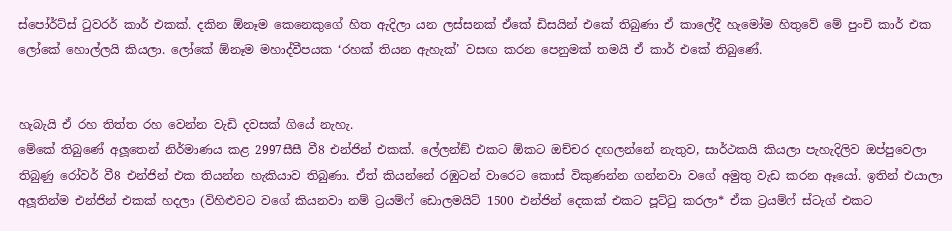ස්පෝර්ට්ස් ටුවරර් කාර් එකක්. දකින ඕනෑම කෙනෙකුගේ හිත ඇදිලා යන ලස්සනක් ඒකේ ඩිසයින් එකේ තිබුණා ඒ කාලේදී හැමෝම හිතුවේ මේ පුංචි කාර් එක ලෝකේ හොල්ලයි කියලා. ලෝකේ ඕනෑම මහාද්වීපයක ‘රහක් තියන ඇහැක්’ වසඟ කරන පෙනුමක් තමයි ඒ කාර් එකේ තිබුණේ.


හැබැයි ඒ රහ තිත්ත රහ වෙන්න වැඩි දවසක් ගියේ නැහැ.
මේකේ තිබුණේ අලූතෙන් නිර්මාණය කළ 2997සීසී වී8 එන්ජින් එකක්. ලේලන්ඞ් එකට ඕකට ඔච්චර දඟලන්නේ නැතුව, සාර්ථකයි කියලා පැහැදිලිව ඔප්පුවෙලා තිබුණු රෝවර් වී8 එන්ජින් එක තියන්න හැකියාව තිබුණා. ඒත් කියන්නේ රඹුටන් වාරෙට කොස් විකුණන්න ගන්නවා වගේ අමුතු වැඩ කරන ඈයෝ. ඉතින් එයාලා අලූතින්ම එන්ජින් එකක් හදලා (විහිළුවට වගේ කියනවා නම් ට්‍රයම්ෆ් ඩොලමයිට් 1500 එන්ජින් දෙකක් එකට පූට්ටු කරලා* ඒක ට්‍රයම්ෆ් ස්ටැග් එකට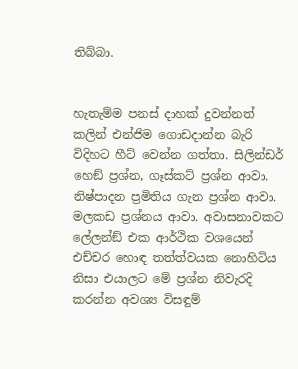තිබ්බා.


හැතැම්ම පනස් දාහක් දුවන්නත් කලින් එන්ජිම ගොඩදාන්න බැරි විදිහට හීට් වෙන්න ගත්තා. සිලින්ඩර් හෙඞ් ප්‍රශ්න, ගෑස්කට් ප්‍රශ්න ආවා. නිෂ්පාදන ප්‍රමිතිය ගැන ප්‍රශ්න ආවා. මලකඩ ප්‍රශ්නය ආවා. අවාසනාවකට ලේලන්ඞ් එක ආර්ථික වශයෙන් එච්චර හොඳ තත්ත්වයක නොහිටිය නිසා එයාලට මේ ප්‍රශ්න නිවැරදි කරන්න අවශ්‍ය විසඳුම්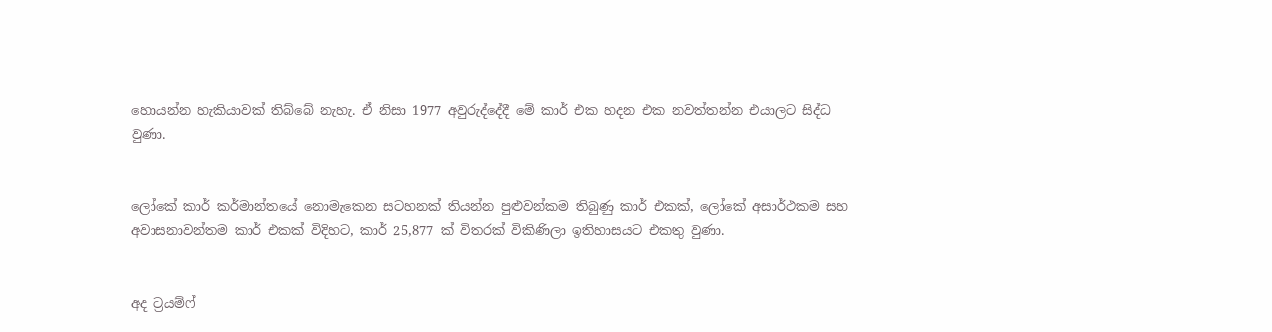හොයන්න හැකියාවක් තිබ්බේ නැහැ. ඒ නිසා 1977 අවුරුද්දේදී මේ කාර් එක හදන එක නවත්තන්න එයාලට සිද්ධ වුණා.


ලෝකේ කාර් කර්මාන්තයේ නොමැකෙන සටහනක් තියන්න පුළුවන්කම තිබුණු කාර් එකක්, ලෝකේ අසාර්ථකම සහ අවාසනාවන්තම කාර් එකක් විදිහට, කාර් 25,877 ක් විතරක් විකිණිලා ඉතිහාසයට එකතු වුණා.


අද ට්‍රයම්ෆ්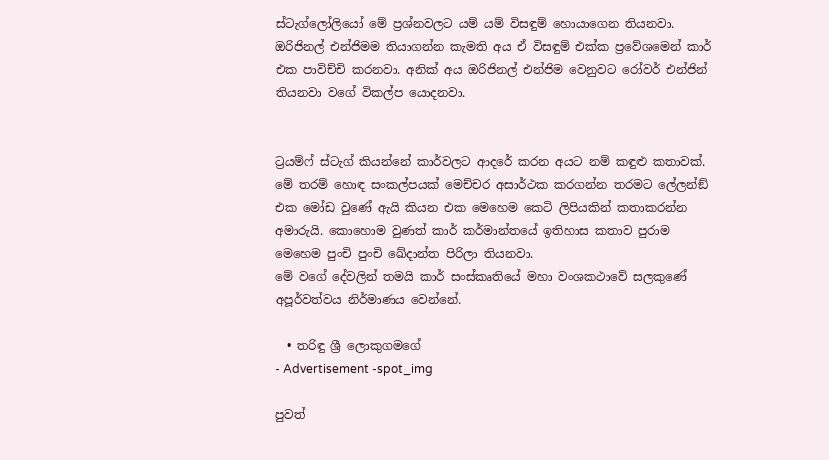ස්ටැග්ලෝලියෝ මේ ප්‍රශ්නවලට යම් යම් විසඳුම් හොයාගෙන තියනවා. ඔරිජිනල් එන්ජිමම තියාගන්න කැමති අය ඒ විසඳුම් එක්ක ප්‍රවේශමෙන් කාර් එක පාවිච්චි කරනවා. අනික් අය ඔරිජිනල් එන්ජිම වෙනුවට රෝවර් එන්ජින් තියනවා වගේ විකල්ප යොදනවා.


ට්‍රයම්ෆ් ස්ටැග් කියන්නේ කාර්වලට ආදරේ කරන අයට නම් කඳුළු කතාවක්. මේ තරම් හොඳ සංකල්පයක් මෙච්චර අසාර්ථක කරගන්න තරමට ලේලන්ඞ් එක මෝඩ වුණේ ඇයි කියන එක මෙහෙම කෙටි ලිපියකින් කතාකරන්න අමාරුයි. කොහොම වුණත් කාර් කර්මාන්තයේ ඉතිහාස කතාව පුරාම මෙහෙම පුංචි පුංචි ඛේදාන්ත පිරිලා තියනවා.
මේ වගේ දේවලින් තමයි කාර් සංස්කෘතියේ මහා වංශකථාවේ සලකුණේ අපූර්වත්වය නිර්මාණය වෙන්නේ.

  • තරිඳු ශ්‍රී ලොකුගමගේ
- Advertisement -spot_img

පුවත්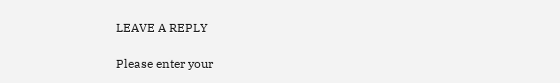LEAVE A REPLY

Please enter your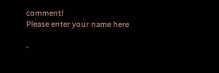comment!
Please enter your name here

-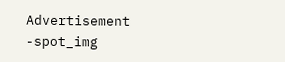Advertisement -spot_img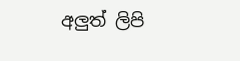අලුත් ලිපි